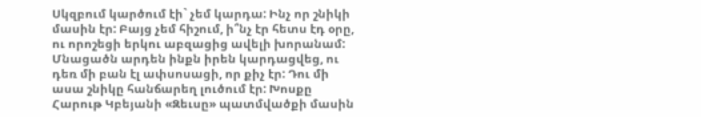Սկզբում կարծում էի` չեմ կարդա: Ինչ որ շնիկի մասին էր: Բայց չեմ հիշում, ի՞նչ էր հետս էդ օրը, ու որոշեցի երկու աբզացից ավելի խորանամ: Մնացածն արդեն ինքն իրեն կարդացվեց, ու դեռ մի բան էլ ափսոսացի, որ քիչ էր: Դու մի ասա շնիկը հանճարեղ լուծում էր: Խոսքը Հարութ Կբեյանի «Զեւսը» պատմվածքի մասին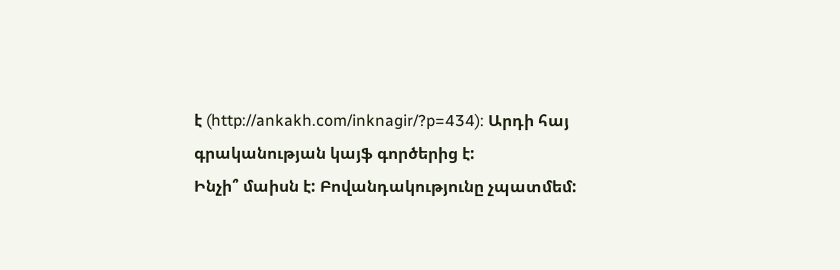է (http://ankakh.com/inknagir/?p=434): Արդի հայ գրականության կայֆ գործերից է:
Ինչի՞ մաիսն է: Բովանդակությունը չպատմեմ: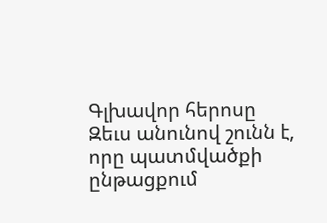Գլխավոր հերոսը Զեւս անունով շունն է, որը պատմվածքի ընթացքում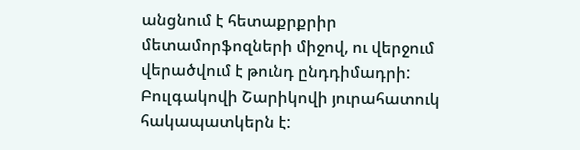անցնում է հետաքրքրիր մետամորֆոզների միջով, ու վերջում վերածվում է թունդ ընդդիմադրի: Բուլգակովի Շարիկովի յուրահատուկ հակապատկերն է: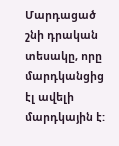Մարդացած շնի դրական տեսակը, որը մարդկանցից էլ ավելի մարդկային է: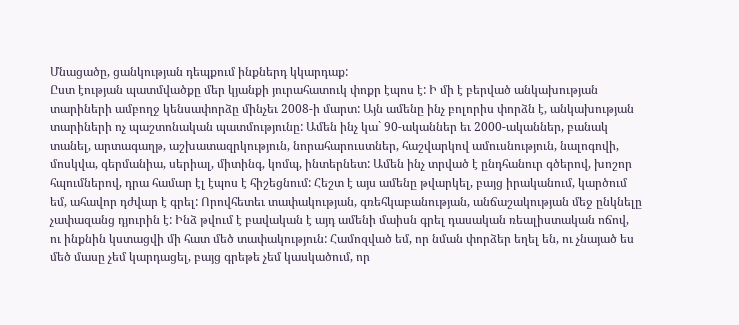Մնացածը, ցանկության դեպքում ինքներդ կկարդաք:
Ըստ էության պատմվածքը մեր կյանքի յուրահատուկ փոքր էպոս է: Ի մի է բերված անկախության տարիների ամբողջ կենսափորձը մինչեւ 2008-ի մարտ: Այն ամենը ինչ բոլորիս փորձն է, անկախության տարիների ոչ պաշտոնական պատմությունը: Ամեն ինչ կա` 90-ականներ եւ 2000-ականներ, բանակ տանել, արտագաղթ, աշխատազրկություն, նորահարուստներ, հաշվարկով ամուսնություն, նալոգովի, մոսկվա, գերմանիա, սերիալ, միտինգ, կոմպ, ինտերնետ: Ամեն ինչ տրված է ընդհանուր գծերով, խոշոր հպումներով, դրա համար էլ էպոս է հիշեցնում: Հեշտ է այս ամենը թվարկել, բայց իրականում, կարծում եմ, ահավոր դժվար է գրել: Որովհետեւ տափակության, գռեհկաբանության, անճաշակության մեջ ընկնելը չափազանց դյուրին է: Ինձ թվում է բավական է այդ ամենի մաիսն գրել դասական ռեալիստական ոճով, ու ինքնին կստացվի մի հատ մեծ տափակություն: Համոզված եմ, որ նման փորձեր եղել են, ու չնայած ես մեծ մասը չեմ կարդացել, բայց գրեթե չեմ կասկածում, որ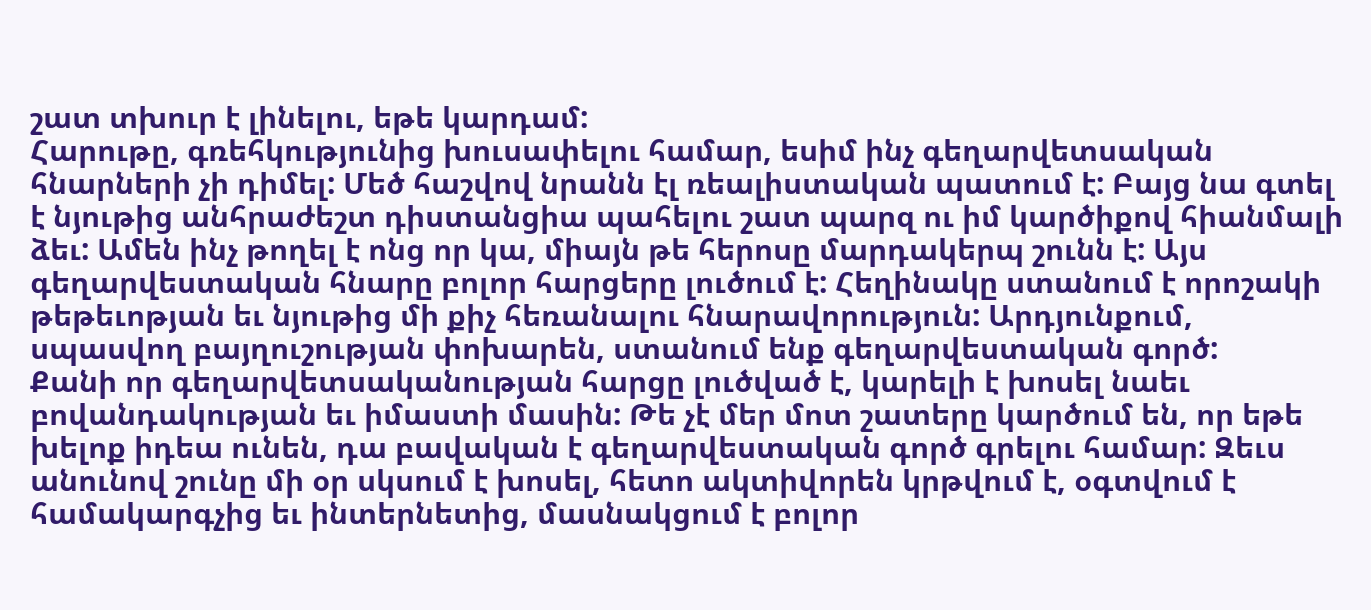շատ տխուր է լինելու, եթե կարդամ:
Հարութը, գռեհկությունից խուսափելու համար, եսիմ ինչ գեղարվետսական հնարների չի դիմել: Մեծ հաշվով նրանն էլ ռեալիստական պատում է: Բայց նա գտել է նյութից անհրաժեշտ դիստանցիա պահելու շատ պարզ ու իմ կարծիքով հիանմալի ձեւ: Ամեն ինչ թողել է ոնց որ կա, միայն թե հերոսը մարդակերպ շունն է: Այս գեղարվեստական հնարը բոլոր հարցերը լուծում է: Հեղինակը ստանում է որոշակի թեթեւոթյան եւ նյութից մի քիչ հեռանալու հնարավորություն: Արդյունքում, սպասվող բայղուշության փոխարեն, ստանում ենք գեղարվեստական գործ:
Քանի որ գեղարվետսականության հարցը լուծված է, կարելի է խոսել նաեւ բովանդակության եւ իմաստի մասին: Թե չէ մեր մոտ շատերը կարծում են, որ եթե խելոք իդեա ունեն, դա բավական է գեղարվեստական գործ գրելու համար: Զեւս անունով շունը մի օր սկսում է խոսել, հետո ակտիվորեն կրթվում է, օգտվում է համակարգչից եւ ինտերնետից, մասնակցում է բոլոր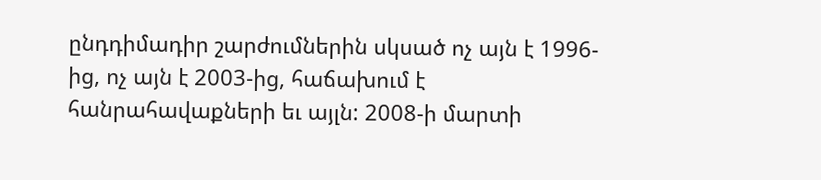ընդդիմադիր շարժումներին սկսած ոչ այն է 1996-ից, ոչ այն է 2003-ից, հաճախում է հանրահավաքների եւ այլն: 2008-ի մարտի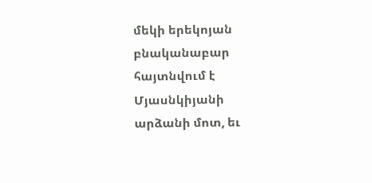մեկի երեկոյան բնականաբար հայտնվում է Մյասնկիյանի արձանի մոտ, եւ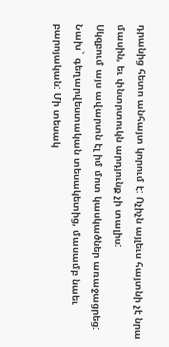դրանից հետո անհայտ կորում է: Ոչիչն այլեւս հայտնի չէ նրա մասին, եւ փնտրտուկն արդյունք չի տալիս:
Սկզբում այս ավարտն էլ իմ մոտ կասկածներ առաջացրեց: Նախ` գեղարվեստական տեսակետից, մասամբ նաեւ բարոյական: Մի տեսակ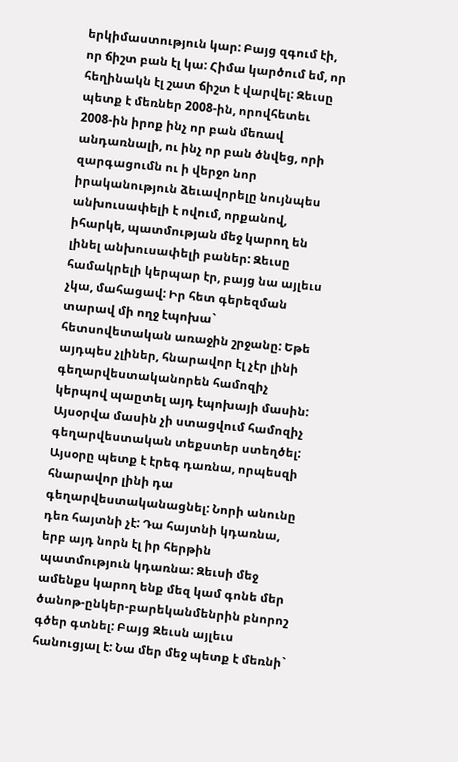երկիմաստություն կար: Բայց զգում էի, որ ճիշտ բան էլ կա: Հիմա կարծում եմ, որ հեղինակն էլ շատ ճիշտ է վարվել: Զեւսը պետք է մեռներ 2008-ին, որովհետեւ 2008-ին իրոք ինչ որ բան մեռավ անդառնալի, ու ինչ որ բան ծնվեց, որի զարգացումն ու ի վերջո նոր իրականություն ձեւավորելը նույնպես անխուսափելի է ովում, որքանով, իհարկե, պատմության մեջ կարող են լինել անխուսափելի բաներ: Զեւսը համակրելի կերպար էր, բայց նա այլեւս չկա, մահացավ: Իր հետ գերեզման տարավ մի ողջ էպոխա` հետսովետական առաջին շրջանը: Եթե այդպես չլիներ, հնարավոր էլ չէր լինի գեղարվեստականորեն համոզիչ կերպով պաըտել այդ էպոխայի մասին: Այսօրվա մասին չի ստացվում համոզիչ գեղարվեստական տեքստեր ստեղծել: Այսօրը պետք է էրեգ դառնա, որպեսզի հնարավոր լինի դա գեղարվեստականացնել: Նորի անունը դեռ հայտնի չէ: Դա հայտնի կդառնա, երբ այդ նորն էլ իր հերթին պատմություն կդառնա: Զեւսի մեջ ամենքս կարող ենք մեզ կամ գոնե մեր ծանոթ-ընկեր-բարեկանմենրին բնորոշ գծեր գտնել: Բայց Զեւսն այլեւս հանուցյալ է: Նա մեր մեջ պետք է մեռնի`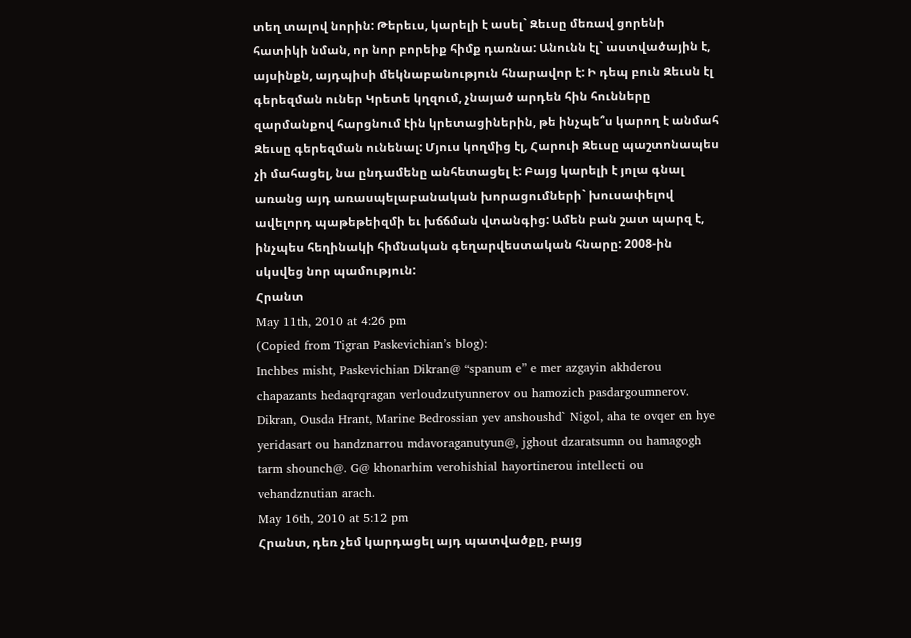տեղ տալով նորին: Թերեւս, կարելի է ասել` Զեւսը մեռավ ցորենի հատիկի նման, որ նոր բորեիք հիմք դառնա: Անունն էլ` աստվածային է, այսինքն, այդպիսի մեկնաբանություն հնարավոր է: Ի դեպ բուն Զեւսն էլ գերեզման ուներ Կրետե կղզում, չնայած արդեն հին հունները զարմանքով հարցնում էին կրետացիներին, թե ինչպե՞ս կարող է անմահ Զեւսը գերեզման ունենալ: Մյուս կողմից էլ, Հարուի Զեւսը պաշտոնապես չի մահացել, նա ընդամենը անհետացել է: Բայց կարելի է յոլա գնալ առանց այդ առասպելաբանական խորացումների` խուսափելով ավելորդ պաթեթեիզմի եւ խճճման վտանգից: Ամեն բան շատ պարզ է, ինչպես հեղինակի հիմնական գեղարվեստական հնարը: 2008-ին սկսվեց նոր պամություն:
Հրանտ
May 11th, 2010 at 4:26 pm
(Copied from Tigran Paskevichian’s blog):
Inchbes misht, Paskevichian Dikran@ “spanum e” e mer azgayin akhderou chapazants hedaqrqragan verloudzutyunnerov ou hamozich pasdargoumnerov. Dikran, Ousda Hrant, Marine Bedrossian yev anshoushd` Nigol, aha te ovqer en hye yeridasart ou handznarrou mdavoraganutyun@, jghout dzaratsumn ou hamagogh tarm shounch@. G@ khonarhim verohishial hayortinerou intellecti ou vehandznutian arach.
May 16th, 2010 at 5:12 pm
Հրանտ, դեռ չեմ կարդացել այդ պատվածքը, բայց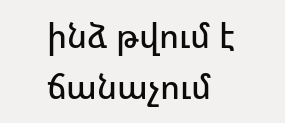ինձ թվում է ճանաչում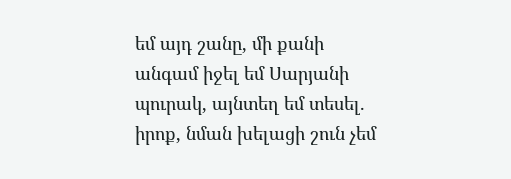եմ այդ շանը, մի քանի անգամ իջել եմ Սարյանի պուրակ, այնտեղ եմ տեսել. իրոք, նման խելացի շուն չեմ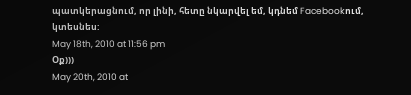պատկերացնում, որ լինի, հետը նկարվել եմ, կդնեմ Facebookում, կտեսնես:
May 18th, 2010 at 11:56 pm
Օք)))
May 20th, 2010 at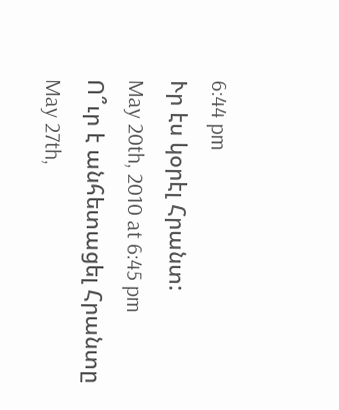6:44 pm
Ւր էս կօրէլ Հրանտ:
May 20th, 2010 at 6:45 pm
Ո՞ւր է անհետացել Հրանտը
May 27th,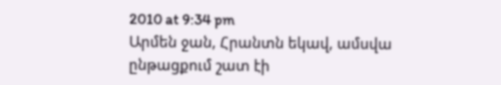2010 at 9:34 pm
Արմեն ջան, Հրանտն եկավ, ամսվա ընթացքում շատ էի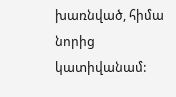խառնված, հիմա նորից կատիվանամ: